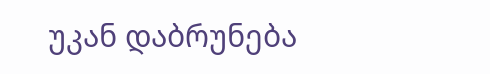უკან დაბრუნება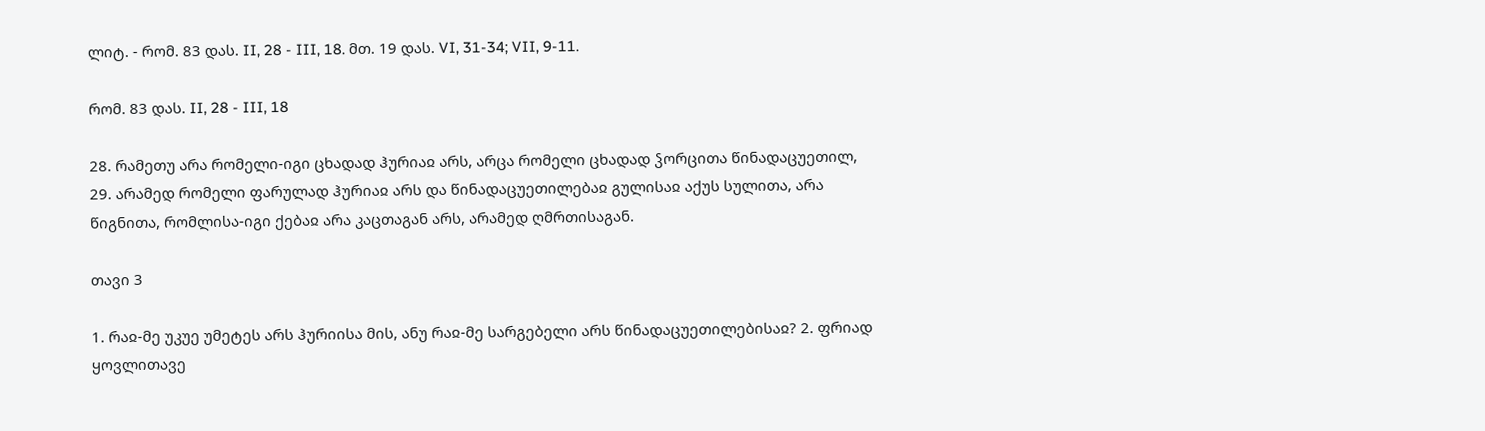ლიტ. - რომ. 83 დას. II, 28 - III, 18. მთ. 19 დას. VI, 31-34; VII, 9-11.

რომ. 83 დას. II, 28 - III, 18

28. რამეთუ არა რომელი-იგი ცხადად ჰურიაჲ არს, არცა რომელი ცხადად ჴორცითა წინადაცუეთილ, 29. არამედ რომელი ფარულად ჰურიაჲ არს და წინადაცუეთილებაჲ გულისაჲ აქუს სულითა, არა წიგნითა, რომლისა-იგი ქებაჲ არა კაცთაგან არს, არამედ ღმრთისაგან.

თავი 3

1. რაჲ-მე უკუე უმეტეს არს ჰურიისა მის, ანუ რაჲ-მე სარგებელი არს წინადაცუეთილებისაჲ? 2. ფრიად ყოვლითავე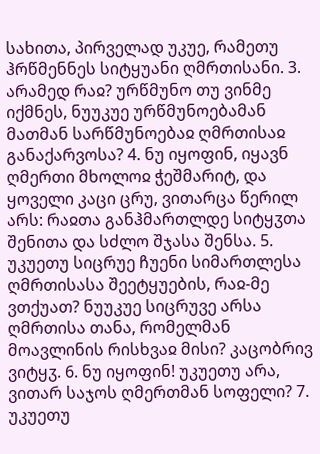სახითა, პირველად უკუე, რამეთუ ჰრწმენნეს სიტყუანი ღმრთისანი. 3. არამედ რაჲ? ურწმუნო თუ ვინმე იქმნეს, ნუუკუე ურწმუნოებამან მათმან სარწმუნოებაჲ ღმრთისაჲ განაქარვოსა? 4. ნუ იყოფინ, იყავნ ღმერთი მხოლოჲ ჭეშმარიტ, და ყოველი კაცი ცრუ, ვითარცა წერილ არს: რაჲთა განჰმართლდე სიტყჳთა შენითა და სძლო შჯასა შენსა. 5. უკუეთუ სიცრუე ჩუენი სიმართლესა ღმრთისასა შეეტყუების, რაჲ-მე ვთქუათ? ნუუკუე სიცრუვე არსა ღმრთისა თანა, რომელმან მოავლინის რისხვაჲ მისი? კაცობრივ ვიტყჳ. 6. ნუ იყოფინ! უკუეთუ არა, ვითარ საჯოს ღმერთმან სოფელი? 7. უკუეთუ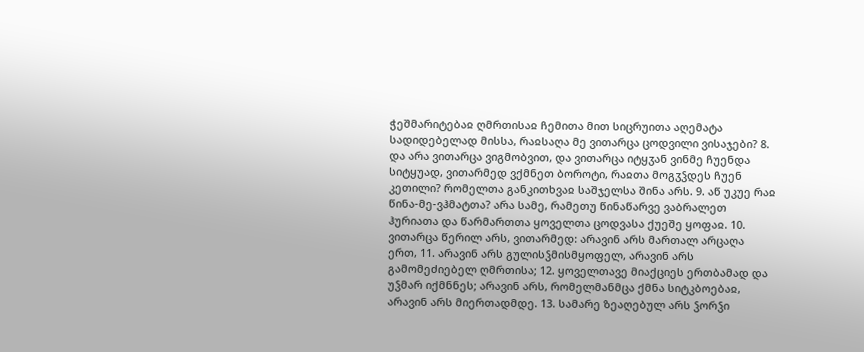ჭეშმარიტებაჲ ღმრთისაჲ ჩემითა მით სიცრუითა აღემატა სადიდებელად მისსა, რაჲსაღა მე ვითარცა ცოდვილი ვისაჯები? 8. და არა ვითარცა ვიგმობვით, და ვითარცა იტყჳან ვინმე ჩუენდა სიტყუად, ვითარმედ ვქმნეთ ბოროტი, რაჲთა მოგჳჴდეს ჩუენ კეთილი? რომელთა განკითხვაჲ საშჯელსა შინა არს. 9. აწ უკუე რაჲ წინა-მე-ვჰმატთა? არა სამე, რამეთუ წინაწარვე ვაბრალეთ ჰურიათა და წარმართთა ყოველთა ცოდვასა ქუეშე ყოფაჲ. 10. ვითარცა წერილ არს, ვითარმედ: არავინ არს მართალ არცაღა ერთ, 11. არავინ არს გულისჴმისმყოფელ, არავინ არს გამომეძიებელ ღმრთისა; 12. ყოველთავე მიაქციეს ერთბამად და უჴმარ იქმნნეს; არავინ არს, რომელმანმცა ქმნა სიტკბოებაჲ, არავინ არს მიერთადმდე. 13. სამარე ზეაღებულ არს ჴორჴი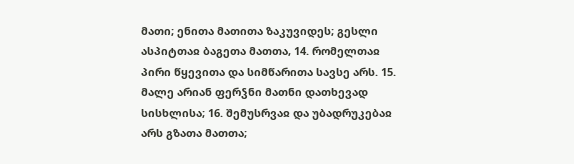მათი; ენითა მათითა ზაკუვიდეს; გესლი ასპიტთაჲ ბაგეთა მათთა, 14. რომელთაჲ პირი წყევითა და სიმწარითა სავსე არს. 15. მალე არიან ფერჴნი მათნი დათხევად სისხლისა; 16. შემუსრვაჲ და უბადრუკებაჲ არს გზათა მათთა;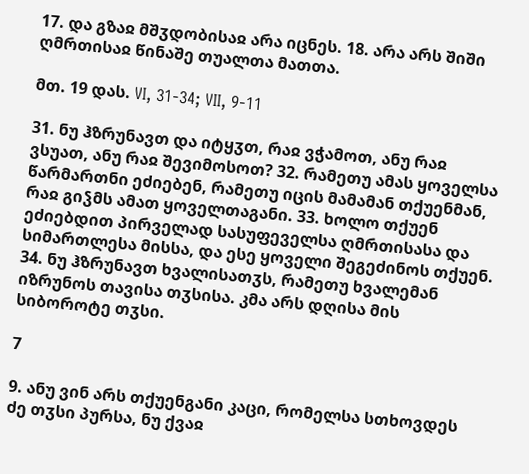17. და გზაჲ მშჳდობისაჲ არა იცნეს. 18. არა არს შიში ღმრთისაჲ წინაშე თუალთა მათთა.

მთ. 19 დას. VI, 31-34; VII, 9-11

31. ნუ ჰზრუნავთ და იტყჳთ, რაჲ ვჭამოთ, ანუ რაჲ ვსუათ, ანუ რაჲ შევიმოსოთ? 32. რამეთუ ამას ყოველსა წარმართნი ეძიებენ, რამეთუ იცის მამამან თქუენმან, რაჲ გიჴმს ამათ ყოველთაგანი. 33. ხოლო თქუენ ეძიებდით პირველად სასუფეველსა ღმრთისასა და სიმართლესა მისსა, და ესე ყოველი შეგეძინოს თქუენ. 34. ნუ ჰზრუნავთ ხვალისათჳს, რამეთუ ხვალემან იზრუნოს თავისა თჳსისა. კმა არს დღისა მის სიბოროტე თჳსი.

7

9. ანუ ვინ არს თქუენგანი კაცი, რომელსა სთხოვდეს ძე თჳსი პურსა, ნუ ქვაჲ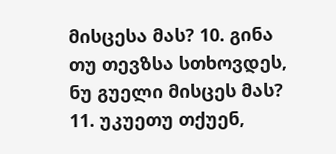მისცესა მას? 10. გინა თუ თევზსა სთხოვდეს, ნუ გუელი მისცეს მას? 11. უკუეთუ თქუენ,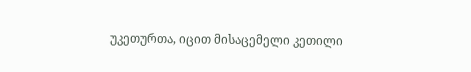უკეთურთა, იცით მისაცემელი კეთილი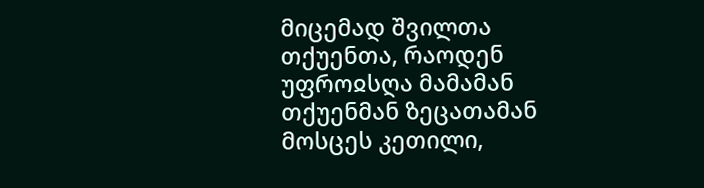მიცემად შვილთა თქუენთა, რაოდენ უფროჲსღა მამამან თქუენმან ზეცათამან მოსცეს კეთილი,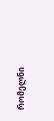რომელნი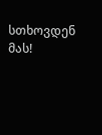სთხოვდენ მას!